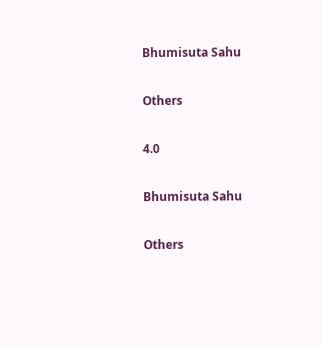Bhumisuta Sahu

Others

4.0

Bhumisuta Sahu

Others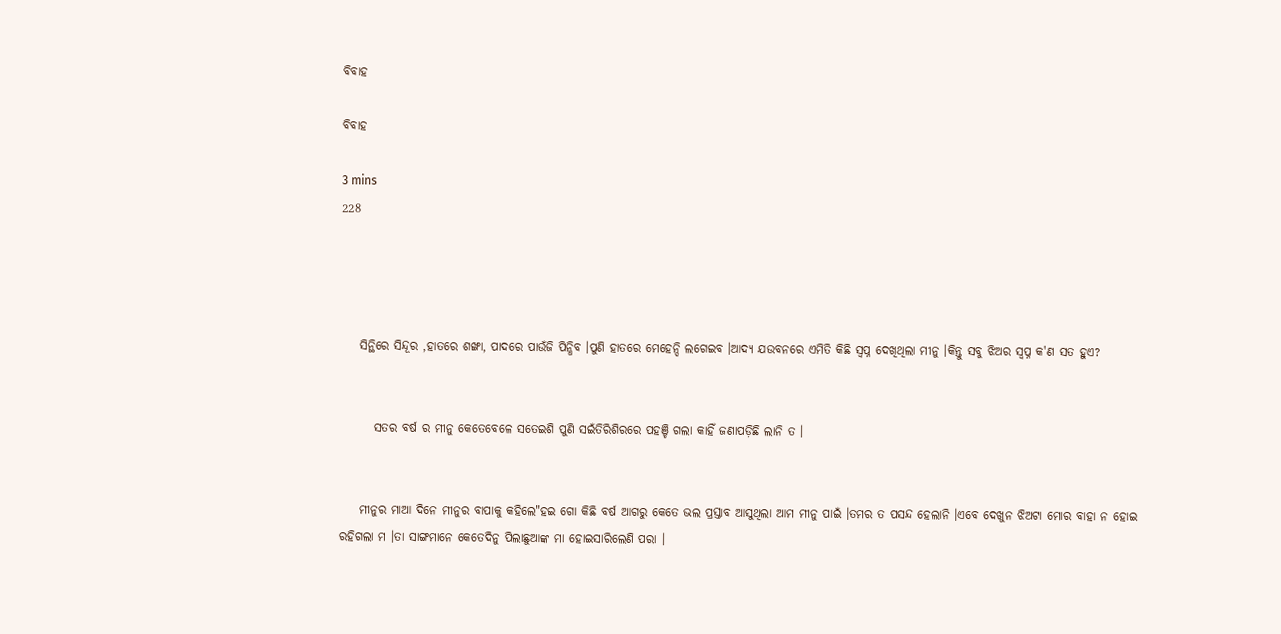ବିବାହ

ବିବାହ

3 mins
228




    ସିନ୍ଥିରେ ସିନ୍ଦୂର ,ହାତରେ ଶଙ୍ଖା, ପାଦରେ ପାଉଁଜି ପିନ୍ଧିବ ।ପୁଣି ହାତରେ ମେହେନ୍ଦି ଲଗେଇବ ।ଆଦ୍ୟ ଯଉବନରେ ଏମିତି କିଛି ସ୍ବପ୍ନ ଦେଖିଥିଲା ମୀନୁ ।କିନ୍ତୁ ସବୁ ଝିଅର ସ୍ବପ୍ନ କ'ଣ ସତ ହୁଏ?


       ସତର ବର୍ଷ ର ମୀନୁ କେତେବେଳେ ସତେଇଶି ପୁଣି ସଇଁତିରିଶିରରେ ପହଞ୍ଚି ଗଲା କାହିଁ ଜଣାପଡ଼ିଛି ଲାନି ତ ।


    ମୀନୁର ମାଆ ଦିନେ ମୀନୁର ବାପାକୁ କହିଲେ"ହଇ ଗୋ କିଛି ବର୍ଷ ଆଗରୁ କେତେ ଭଲ ପ୍ରସ୍ତାବ ଆସୁଥିଲା ଆମ ମୀନୁ ପାଇଁ ।ତମର ତ ପସନ୍ଦ ହେଲାନି ।ଏବେ ଦେଖୁନ ଝିଅଟା ମୋର ବାହା ନ ହୋଇ ରହିଗଲା ମ ।ତା ସାଙ୍ଗମାନେ କେତେଦିନୁ ପିଲାଛୁଆଙ୍କ ମା ହୋଇସାରିଲେଣି ପରା ।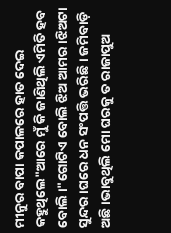ମୀନୁର ବାପା କପାଳରେ ହାତ ଦେଇ କହୁଥିଲେ"ଆରେ ମୁଁ କି ଜାଣିଥିଲି ଏମିତି ହବ ବୋଲି ।"ଗୋଟିଏ ବୋଲି ଝିଅ ଆମର ।ଝିଅଟା ସୁନ୍ଦର ।ଘରେ ଧନ ସଂପତ୍ତି ଭରିଛି । ଜମିବାଡ଼ି ଅଛି ।ଭାବୁଥିଲି ମୋ ଘରକୁ ତ ରାଜାପୁଅ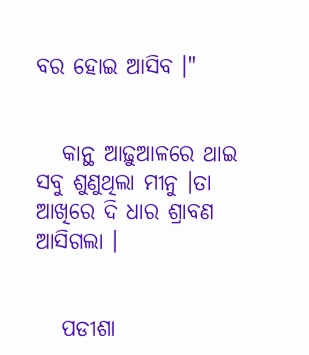ବର ହୋଇ ଆସିବ ।"


   କାନ୍ଥ ଆଢ଼ୁଆଳରେ ଥାଇ ସବୁ ଶୁଣୁଥିଲା ମୀନୁ ।ତା ଆଖିରେ ଦି ଧାର ଶ୍ରାବଣ ଆସିଗଲା ।


   ପଡୀଶା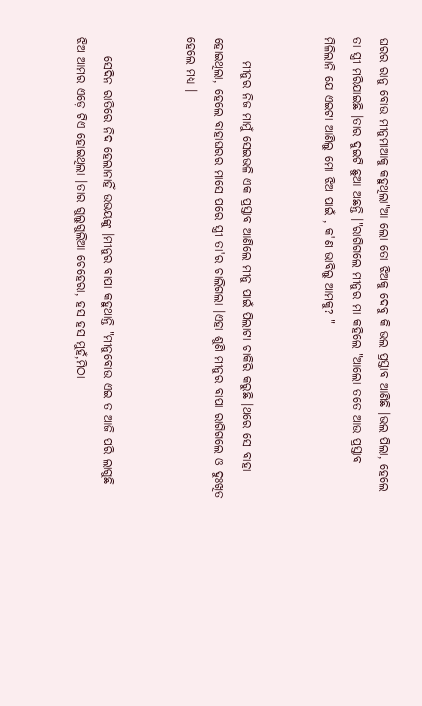ଘରର ରାନୁ ବୋଉ ମୀନୁମାଆକୁ କହୁଥିଲା"ଆ ଲୋ ତୋ ଝିଅକୁ ଦେବୁ କି ଭଲ ପ୍ରସ୍ତାବ ଆଣିଛି ।ଭଲ ପିଲା, ହେଲେ ତା ସ୍ତ୍ରୀ ମରିଯାଇଛି ।ତାର ଦୁଇଟି ଛୁଆ ଅଛନ୍ତି ।"ରାଗିଗଲେ ମୀନୁର ମା କହିଲେ "ଆଲୋ ତତେ ଆଉ ପ୍ରସ୍ତାବ ମିଳିଲାନି ଯେ ଏଇଟା ଆଣିଲୁ ମୋ ଝିଅ ପାଇଁ , କ'ଣ ଭାବିଲୁ ଆମକୁ? "


     ମୀନୁର ନିଜ ମାମୁଁ ସେଇଭଳି ଏକ ପ୍ରସ୍ତାବ ଆଣିଲେ ମୀନୁ ପାଇଁ ପିଲାଟା ଚାକିରି କରୁଛି ।ଥରେ ସେ ବାହା ହୋଇଥିଲା, ହେଲେ ବାହାଘରର ମାସେ ପରେ ସ୍ତ୍ରୀ ତା'ର ଚାଲିଗଲା ।ଏହା ଶୁଣି ମୀନୁର ବାପା ରାଗିଗଲେ ଓ ଦୁଃଖିତ ହେଲେ ମଧ୍ୟ ।


    ସେଦିନ ରାତିରେ ନିଦ ହେଲାନାହିଁ ଉଭୟଙ୍କୁ ।ମୀନୁର ବାପା କହୁଥାନ୍ତି "ମୀନୁବୋଉ ଏଇ ତ ଆଜି ପରି ଲାଗୁଛି ଝିଅ ଆମର ଏଡ଼େ ଟିଏ ହୋଇଥିଲା ।ତାର ଗୁଲୁଗୁଲିଆ ଚେହେରା, ହସ ହସ ମୁହଁ,ମିଠା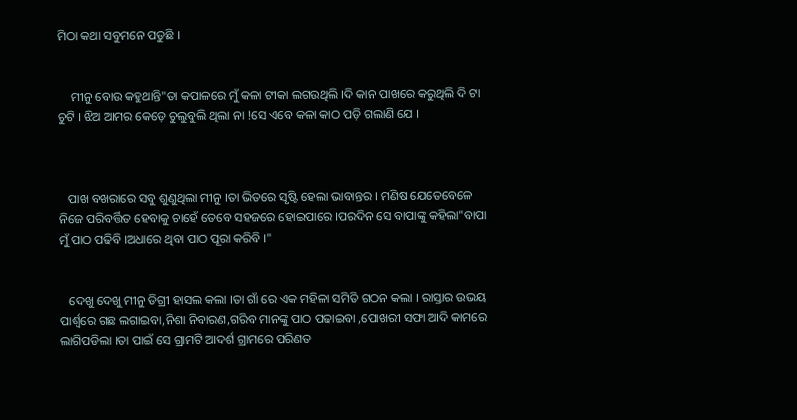ମିଠା କଥା ସବୁମନେ ପଡୁଛି ।


    ମୀନୁ ବୋଉ କହୁଥାନ୍ତି"ତା କପାଳରେ ମୁଁ କଳା ଟୀକା ଲଗଉଥିଲି ।ଦି କାନ ପାଖରେ କରୁଥିଲି ଦି ଟା ଚୁଟି । ଝିଅ ଆମର କେଡ଼େ ଚୁଲୁବୁଲି ଥିଲା ନା !ସେ ଏବେ କଳା କାଠ ପଡ଼ି ଗଲାଣି ଯେ ।



   ପାଖ ବଖରାରେ ସବୁ ଶୁଣୁଥିଲା ମୀନୁ ।ତା ଭିତରେ ସୃଷ୍ଟି ହେଲା ଭାବାନ୍ତର । ମଣିଷ ଯେତେବେଳେ ନିଜେ ପରିବର୍ତ୍ତିତ ହେବାକୁ ଚାହେଁ ତେବେ ସହଜରେ ହୋଇପାରେ ।ପରଦିନ ସେ ବାପାଙ୍କୁ କହିଲା"ବାପା ମୁଁ ପାଠ ପଢିବି ।ଅଧାରେ ଥିବା ପାଠ ପୂରା କରିବି ।"


   ଦେଖୁ ଦେଖୁ ମୀନୁ ଡିଗ୍ରୀ ହାସଲ କଲା ।ତା ଗାଁ ରେ ଏକ ମହିଳା ସମିତି ଗଠନ କଲା । ରାସ୍ତାର ଉଭୟ ପାର୍ଶ୍ବରେ ଗଛ ଲଗାଇବା,ନିଶା ନିବାରଣ,ଗରିବ ମାନଙ୍କୁ ପାଠ ପଢାଇବା ,ପୋଖରୀ ସଫା ଆଦି କାମରେ ଲାଗିପଡିଲା ।ତା ପାଇଁ ସେ ଗ୍ରାମଟି ଆଦର୍ଶ ଗ୍ରାମରେ ପରିଣତ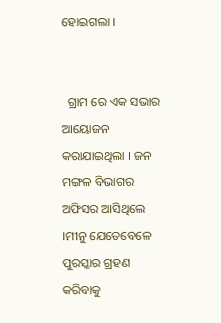ହୋଇଗଲା ।


  ଗ୍ରାମ ରେ ଏକ ସଭାର ଆୟୋଜନ କରାଯାଇଥିଲା । ଜନ ମଙ୍ଗଳ ବିଭାଗର ଅଫିସର ଆସିଥିଲେ ।ମୀନୁ ଯେତେବେଳେ ପୁରସ୍କାର ଗ୍ରହଣ କରିବାକୁ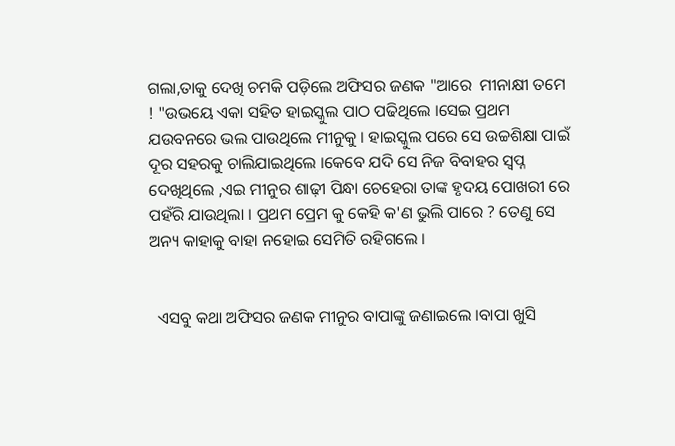ଗଲା,ତାକୁ ଦେଖି ଚମକି ପଡ଼ିଲେ ଅଫିସର ଜଣକ "ଆରେ  ମୀନାକ୍ଷୀ ତମେ ! "ଉଭୟେ ଏକା ସହିତ ହାଇସ୍କୁଲ ପାଠ ପଢିଥିଲେ ।ସେଇ ପ୍ରଥମ ଯଉବନରେ ଭଲ ପାଉଥିଲେ ମୀନୁକୁ । ହାଇସ୍କୁଲ ପରେ ସେ ଉଚ୍ଚଶିକ୍ଷା ପାଇଁ ଦୂର ସହରକୁ ଚାଲିଯାଇଥିଲେ ।କେବେ ଯଦି ସେ ନିଜ ବିବାହର ସ୍ବପ୍ନ ଦେଖିଥିଲେ ,ଏଇ ମୀନୁର ଶାଢ଼ୀ ପିନ୍ଧା ଚେହେରା ତାଙ୍କ ହୃଦୟ ପୋଖରୀ ରେ ପହଁରି ଯାଉଥିଲା । ପ୍ରଥମ ପ୍ରେମ କୁ କେହି କ'ଣ ଭୁଲି ପାରେ ? ତେଣୁ ସେ ଅନ୍ୟ କାହାକୁ ବାହା ନହୋଇ ସେମିତି ରହିଗଲେ ।


  ଏସବୁ କଥା ଅଫିସର ଜଣକ ମୀନୁର ବାପାଙ୍କୁ ଜଣାଇଲେ ।ବାପା ଖୁସି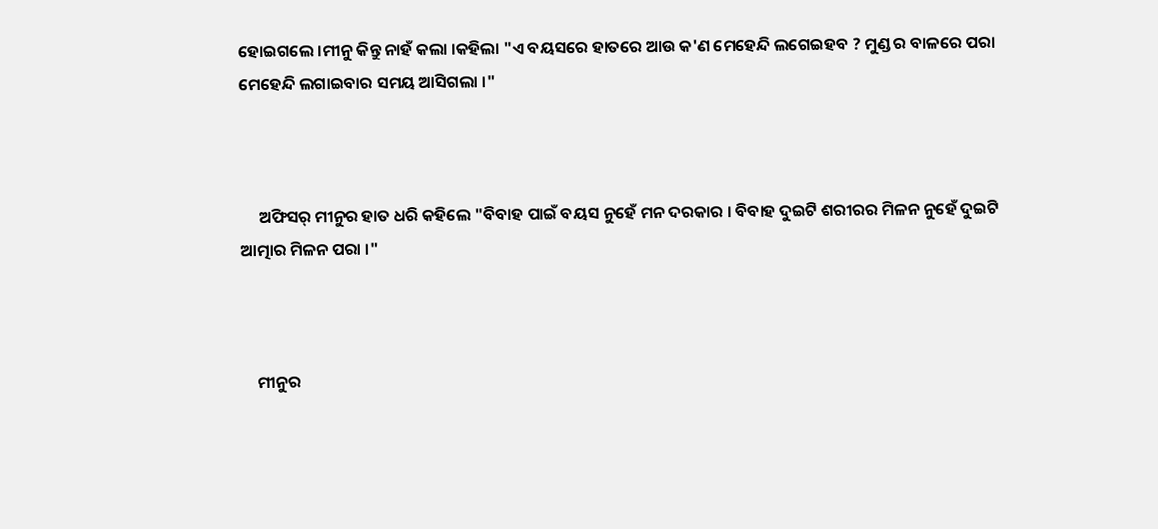ହୋଇଗଲେ ।ମୀନୁ କିନ୍ତୁ ନାହଁ କଲା ।କହିଲା "ଏ ବୟସରେ ହାତରେ ଆଉ କ'ଣ ମେହେନ୍ଦି ଲଗେଇହବ ? ମୁଣ୍ଡ ର ବାଳରେ ପରା ମେହେନ୍ଦି ଲଗାଇବାର ସମୟ ଆସିଗଲା ।"



     ଅଫିସର୍ ମୀନୁର ହାତ ଧରି କହିଲେ "ବିବାହ ପାଇଁ ବୟସ ନୁହେଁ ମନ ଦରକାର । ବିବାହ ଦୁଇଟି ଶରୀରର ମିଳନ ନୁହେଁ ଦୁଇଟି ଆତ୍ମାର ମିଳନ ପରା ।"



    ମୀନୁର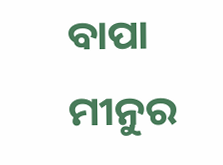ବାପା ମୀନୁର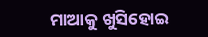ମାଆକୁ ଖୁସିହୋଇ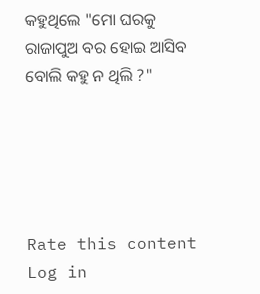କହୁଥିଲେ "ମୋ ଘରକୁ ରାଜାପୁଅ ବର ହୋଇ ଆସିବ ବୋଲି କହୁ ନ ଥିଲି ?"





Rate this content
Log in